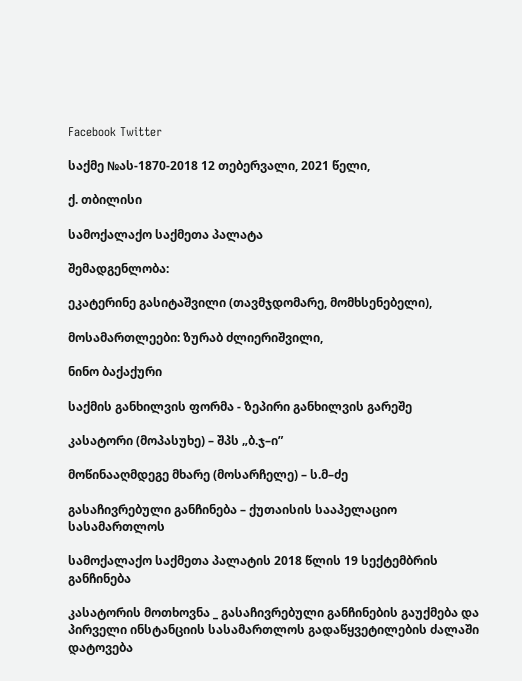Facebook Twitter

საქმე №ას-1870-2018 12 თებერვალი, 2021 წელი,

ქ. თბილისი

სამოქალაქო საქმეთა პალატა

შემადგენლობა:

ეკატერინე გასიტაშვილი (თავმჯდომარე, მომხსენებელი),

მოსამართლეები: ზურაბ ძლიერიშვილი,

ნინო ბაქაქური

საქმის განხილვის ფორმა - ზეპირი განხილვის გარეშე

კასატორი (მოპასუხე) – შპს „ბ.ჯ–ი”

მოწინააღმდეგე მხარე (მოსარჩელე) – ს.მ–ძე

გასაჩივრებული განჩინება – ქუთაისის სააპელაციო სასამართლოს

სამოქალაქო საქმეთა პალატის 2018 წლის 19 სექტემბრის განჩინება

კასატორის მოთხოვნა _ გასაჩივრებული განჩინების გაუქმება და პირველი ინსტანციის სასამართლოს გადაწყვეტილების ძალაში დატოვება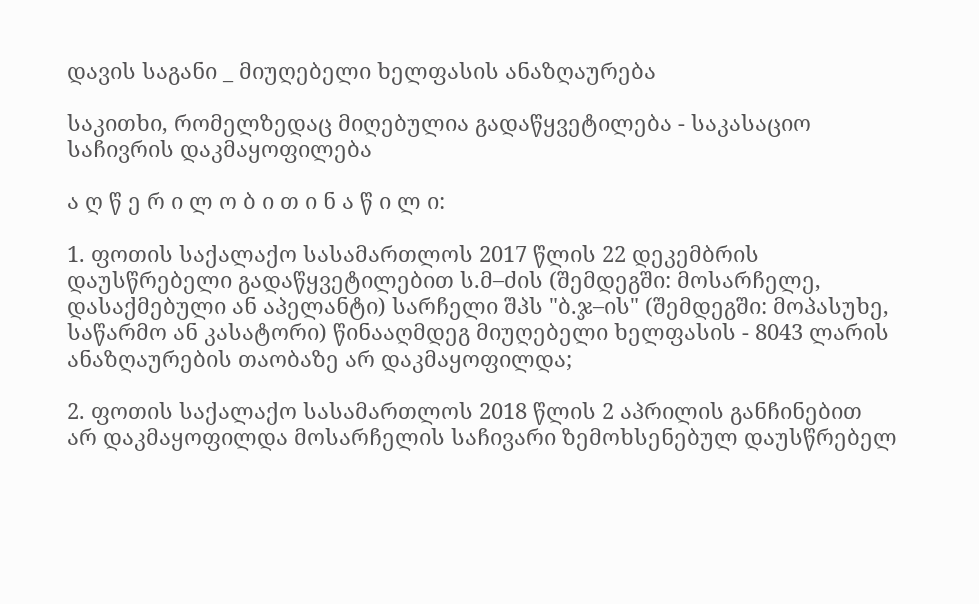დავის საგანი _ მიუღებელი ხელფასის ანაზღაურება

საკითხი, რომელზედაც მიღებულია გადაწყვეტილება - საკასაციო საჩივრის დაკმაყოფილება

ა ღ წ ე რ ი ლ ო ბ ი თ ი ნ ა წ ი ლ ი:

1. ფოთის საქალაქო სასამართლოს 2017 წლის 22 დეკემბრის დაუსწრებელი გადაწყვეტილებით ს.მ–ძის (შემდეგში: მოსარჩელე, დასაქმებული ან აპელანტი) სარჩელი შპს "ბ.ჯ–ის" (შემდეგში: მოპასუხე, საწარმო ან კასატორი) წინააღმდეგ მიუღებელი ხელფასის - 8043 ლარის ანაზღაურების თაობაზე არ დაკმაყოფილდა;

2. ფოთის საქალაქო სასამართლოს 2018 წლის 2 აპრილის განჩინებით არ დაკმაყოფილდა მოსარჩელის საჩივარი ზემოხსენებულ დაუსწრებელ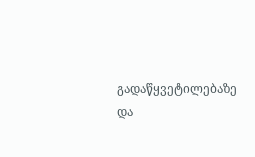გადაწყვეტილებაზე და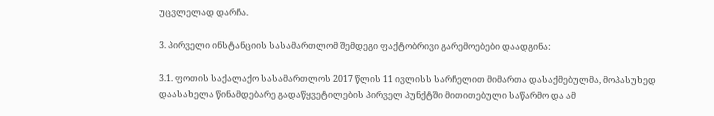უცვლელად დარჩა.

3. პირველი ინსტანციის სასამართლომ შემდეგი ფაქტობრივი გარემოებები დაადგინა:

3.1. ფოთის საქალაქო სასამართლოს 2017 წლის 11 ივლისს სარჩელით მიმართა დასაქმებულმა, მოპასუხედ დაასახელა წინამდებარე გადაწყვეტილების პირველ პუნქტში მითითებული საწარმო და ამ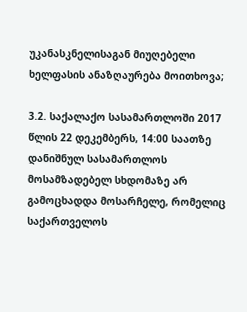უკანასკნელისაგან მიუღებელი ხელფასის ანაზღაურება მოითხოვა;

3.2. საქალაქო სასამართლოში 2017 წლის 22 დეკემბერს, 14:00 საათზე დანიშნულ სასამართლოს მოსამზადებელ სხდომაზე არ გამოცხადდა მოსარჩელე, რომელიც საქართველოს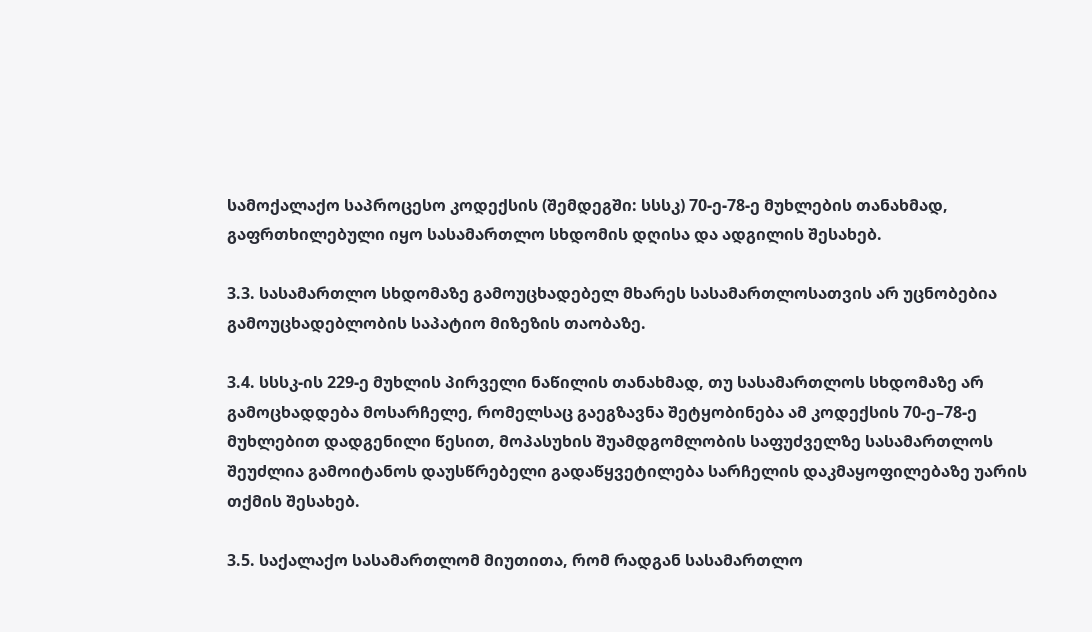სამოქალაქო საპროცესო კოდექსის (შემდეგში: სსსკ) 70-ე-78-ე მუხლების თანახმად, გაფრთხილებული იყო სასამართლო სხდომის დღისა და ადგილის შესახებ.

3.3. სასამართლო სხდომაზე გამოუცხადებელ მხარეს სასამართლოსათვის არ უცნობებია გამოუცხადებლობის საპატიო მიზეზის თაობაზე.

3.4. სსსკ-ის 229-ე მუხლის პირველი ნაწილის თანახმად, თუ სასამართლოს სხდომაზე არ გამოცხადდება მოსარჩელე, რომელსაც გაეგზავნა შეტყობინება ამ კოდექსის 70-ე–78-ე მუხლებით დადგენილი წესით, მოპასუხის შუამდგომლობის საფუძველზე სასამართლოს შეუძლია გამოიტანოს დაუსწრებელი გადაწყვეტილება სარჩელის დაკმაყოფილებაზე უარის თქმის შესახებ.

3.5. საქალაქო სასამართლომ მიუთითა, რომ რადგან სასამართლო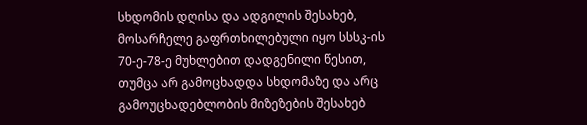სხდომის დღისა და ადგილის შესახებ, მოსარჩელე გაფრთხილებული იყო სსსკ-ის 70-ე-78-ე მუხლებით დადგენილი წესით, თუმცა არ გამოცხადდა სხდომაზე და არც გამოუცხადებლობის მიზეზების შესახებ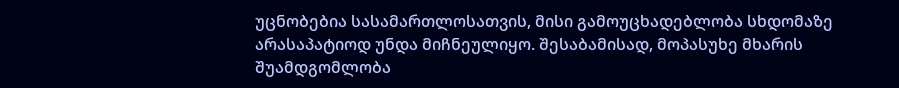უცნობებია სასამართლოსათვის, მისი გამოუცხადებლობა სხდომაზე არასაპატიოდ უნდა მიჩნეულიყო. შესაბამისად, მოპასუხე მხარის შუამდგომლობა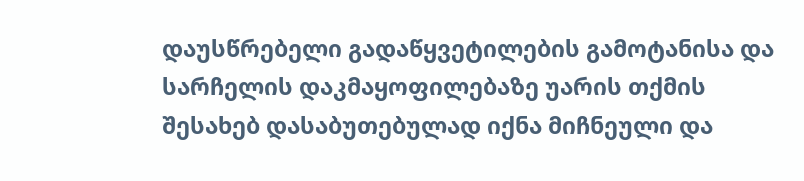დაუსწრებელი გადაწყვეტილების გამოტანისა და სარჩელის დაკმაყოფილებაზე უარის თქმის შესახებ დასაბუთებულად იქნა მიჩნეული და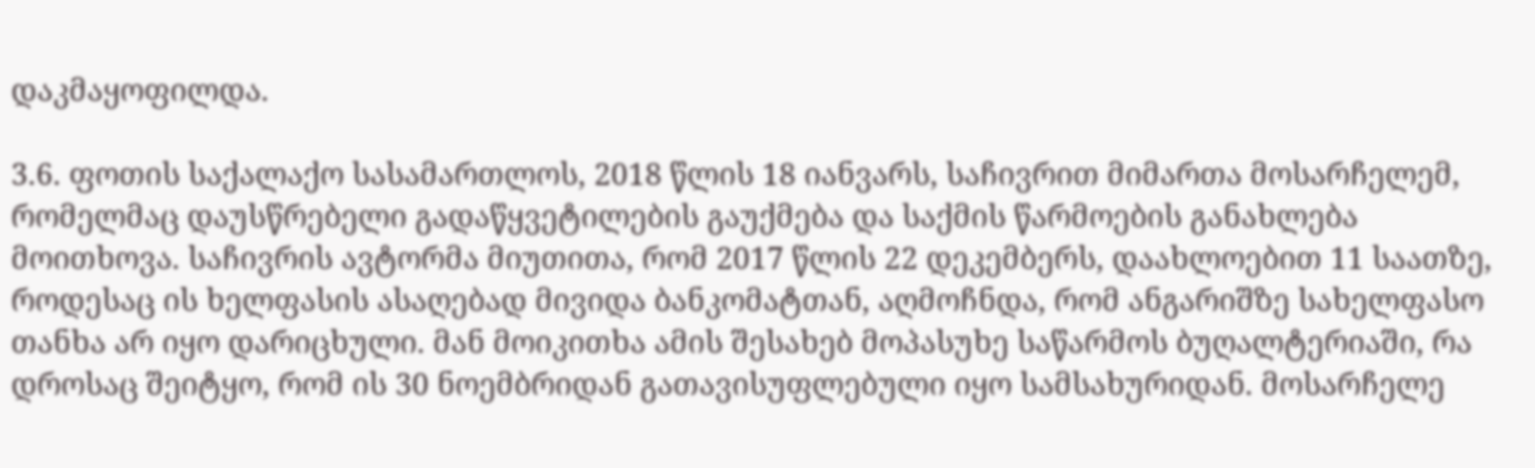დაკმაყოფილდა.

3.6. ფოთის საქალაქო სასამართლოს, 2018 წლის 18 იანვარს, საჩივრით მიმართა მოსარჩელემ, რომელმაც დაუსწრებელი გადაწყვეტილების გაუქმება და საქმის წარმოების განახლება მოითხოვა. საჩივრის ავტორმა მიუთითა, რომ 2017 წლის 22 დეკემბერს, დაახლოებით 11 საათზე, როდესაც ის ხელფასის ასაღებად მივიდა ბანკომატთან, აღმოჩნდა, რომ ანგარიშზე სახელფასო თანხა არ იყო დარიცხული. მან მოიკითხა ამის შესახებ მოპასუხე საწარმოს ბუღალტერიაში, რა დროსაც შეიტყო, რომ ის 30 ნოემბრიდან გათავისუფლებული იყო სამსახურიდან. მოსარჩელე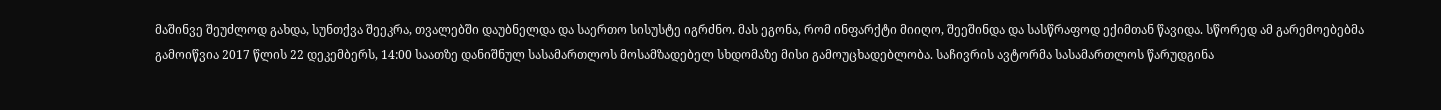მაშინვე შეუძლოდ გახდა, სუნთქვა შეეკრა, თვალებში დაუბნელდა და საერთო სისუსტე იგრძნო. მას ეგონა, რომ ინფარქტი მიიღო, შეეშინდა და სასწრაფოდ ექიმთან წავიდა. სწორედ ამ გარემოებებმა გამოიწვია 2017 წლის 22 დეკემბერს, 14:00 საათზე დანიშნულ სასამართლოს მოსამზადებელ სხდომაზე მისი გამოუცხადებლობა. საჩივრის ავტორმა სასამართლოს წარუდგინა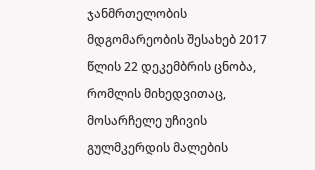ჯანმრთელობის მდგომარეობის შესახებ 2017 წლის 22 დეკემბრის ცნობა, რომლის მიხედვითაც, მოსარჩელე უჩივის გულმკერდის მალების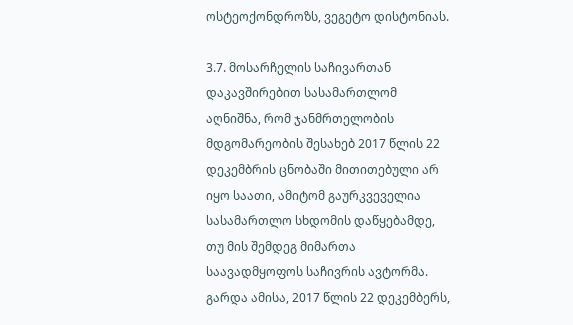ოსტეოქონდროზს, ვეგეტო დისტონიას.

3.7. მოსარჩელის საჩივართან დაკავშირებით სასამართლომ აღნიშნა, რომ ჯანმრთელობის მდგომარეობის შესახებ 2017 წლის 22 დეკემბრის ცნობაში მითითებული არ იყო საათი, ამიტომ გაურკვეველია სასამართლო სხდომის დაწყებამდე, თუ მის შემდეგ მიმართა საავადმყოფოს საჩივრის ავტორმა. გარდა ამისა, 2017 წლის 22 დეკემბერს,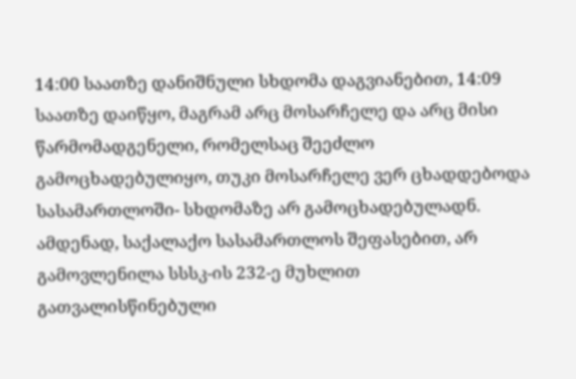14:00 საათზე დანიშნული სხდომა დაგვიანებით, 14:09 საათზე დაიწყო, მაგრამ არც მოსარჩელე და არც მისი წარმომადგენელი, რომელსაც შეეძლო გამოცხადებულიყო, თუკი მოსარჩელე ვერ ცხადდებოდა სასამართლოში- სხდომაზე არ გამოცხადებულადნ. ამდენად, საქალაქო სასამართლოს შეფასებით, არ გამოვლენილა სსსკ-ის 232-ე მუხლით გათვალისწინებული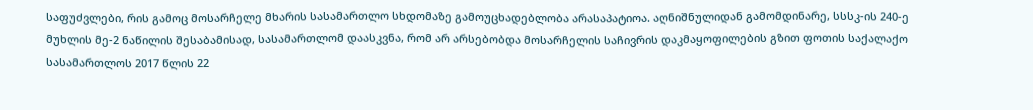საფუძვლები, რის გამოც მოსარჩელე მხარის სასამართლო სხდომაზე გამოუცხადებლობა არასაპატიოა. აღნიშნულიდან გამომდინარე, სსსკ-ის 240-ე მუხლის მე-2 ნაწილის შესაბამისად, სასამართლომ დაასკვნა, რომ არ არსებობდა მოსარჩელის საჩივრის დაკმაყოფილების გზით ფოთის საქალაქო სასამართლოს 2017 წლის 22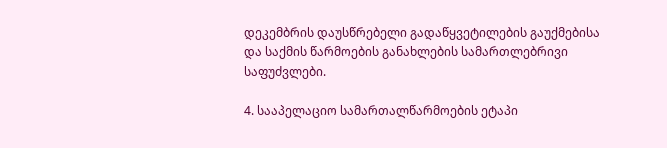დეკემბრის დაუსწრებელი გადაწყვეტილების გაუქმებისა და საქმის წარმოების განახლების სამართლებრივი საფუძვლები.

4. სააპელაციო სამართალწარმოების ეტაპი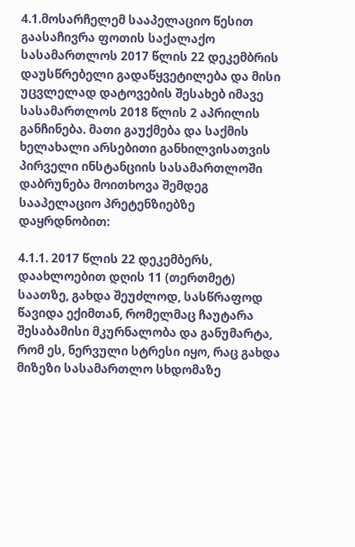4.1.მოსარჩელემ სააპელაციო წესით გაასაჩივრა ფოთის საქალაქო სასამართლოს 2017 წლის 22 დეკემბრის დაუსწრებელი გადაწყვეტილება და მისი უცვლელად დატოვების შესახებ იმავე სასამართლოს 2018 წლის 2 აპრილის განჩინება. მათი გაუქმება და საქმის ხელახალი არსებითი განხილვისათვის პირველი ინსტანციის სასამართლოში დაბრუნება მოითხოვა შემდეგ სააპელაციო პრეტენზიებზე დაყრდნობით:

4.1.1. 2017 წლის 22 დეკემბერს, დაახლოებით დღის 11 (თერთმეტ) საათზე, გახდა შეუძლოდ, სასწრაფოდ წავიდა ექიმთან, რომელმაც ჩაუტარა შესაბამისი მკურნალობა და განუმარტა, რომ ეს, ნერვული სტრესი იყო, რაც გახდა მიზეზი სასამართლო სხდომაზე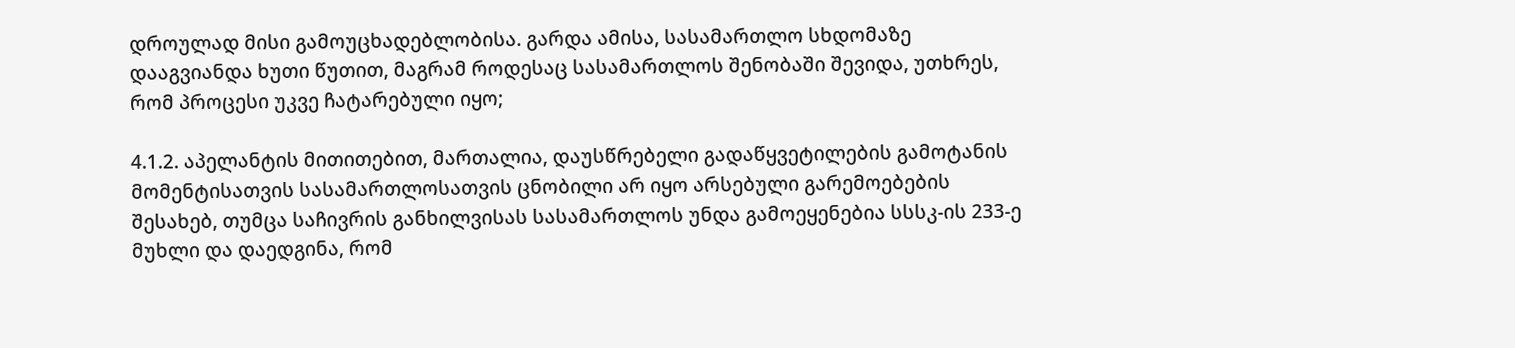დროულად მისი გამოუცხადებლობისა. გარდა ამისა, სასამართლო სხდომაზე დააგვიანდა ხუთი წუთით, მაგრამ როდესაც სასამართლოს შენობაში შევიდა, უთხრეს, რომ პროცესი უკვე ჩატარებული იყო;

4.1.2. აპელანტის მითითებით, მართალია, დაუსწრებელი გადაწყვეტილების გამოტანის მომენტისათვის სასამართლოსათვის ცნობილი არ იყო არსებული გარემოებების შესახებ, თუმცა საჩივრის განხილვისას სასამართლოს უნდა გამოეყენებია სსსკ-ის 233-ე მუხლი და დაედგინა, რომ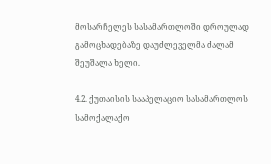მოსარჩელეს სასამართლოში დროულად გამოცხადებაზე დაუძლეველმა ძალამ შეუშალა ხელი.

4.2. ქუთაისის სააპელაციო სასამართლოს სამოქალაქო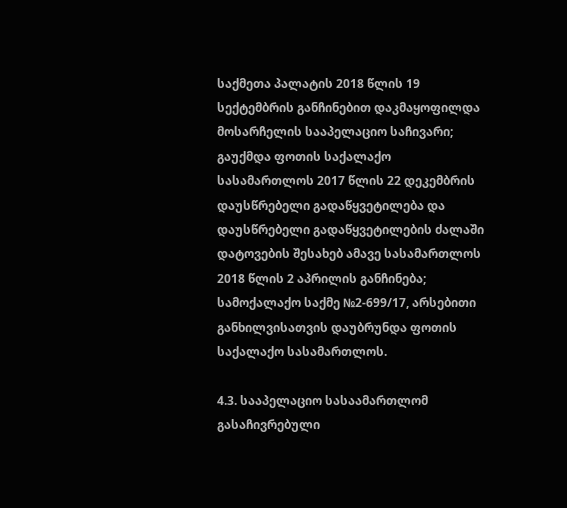საქმეთა პალატის 2018 წლის 19 სექტემბრის განჩინებით დაკმაყოფილდა მოსარჩელის სააპელაციო საჩივარი; გაუქმდა ფოთის საქალაქო სასამართლოს 2017 წლის 22 დეკემბრის დაუსწრებელი გადაწყვეტილება და დაუსწრებელი გადაწყვეტილების ძალაში დატოვების შესახებ ამავე სასამართლოს 2018 წლის 2 აპრილის განჩინება; სამოქალაქო საქმე №2-699/17, არსებითი განხილვისათვის დაუბრუნდა ფოთის საქალაქო სასამართლოს.

4.3. სააპელაციო სასაამართლომ გასაჩივრებული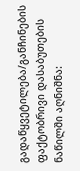გადაწყვეტილება/განჩინების ფაქტობრივი დასაბუთების ნაწილში აღნიშნა: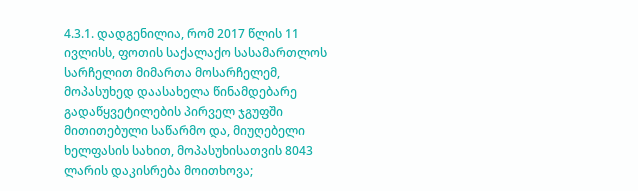4.3.1. დადგენილია, რომ 2017 წლის 11 ივლისს, ფოთის საქალაქო სასამართლოს სარჩელით მიმართა მოსარჩელემ, მოპასუხედ დაასახელა წინამდებარე გადაწყვეტილების პირველ ჯგუფში მითითებული საწარმო და, მიუღებელი ხელფასის სახით, მოპასუხისათვის 8043 ლარის დაკისრება მოითხოვა;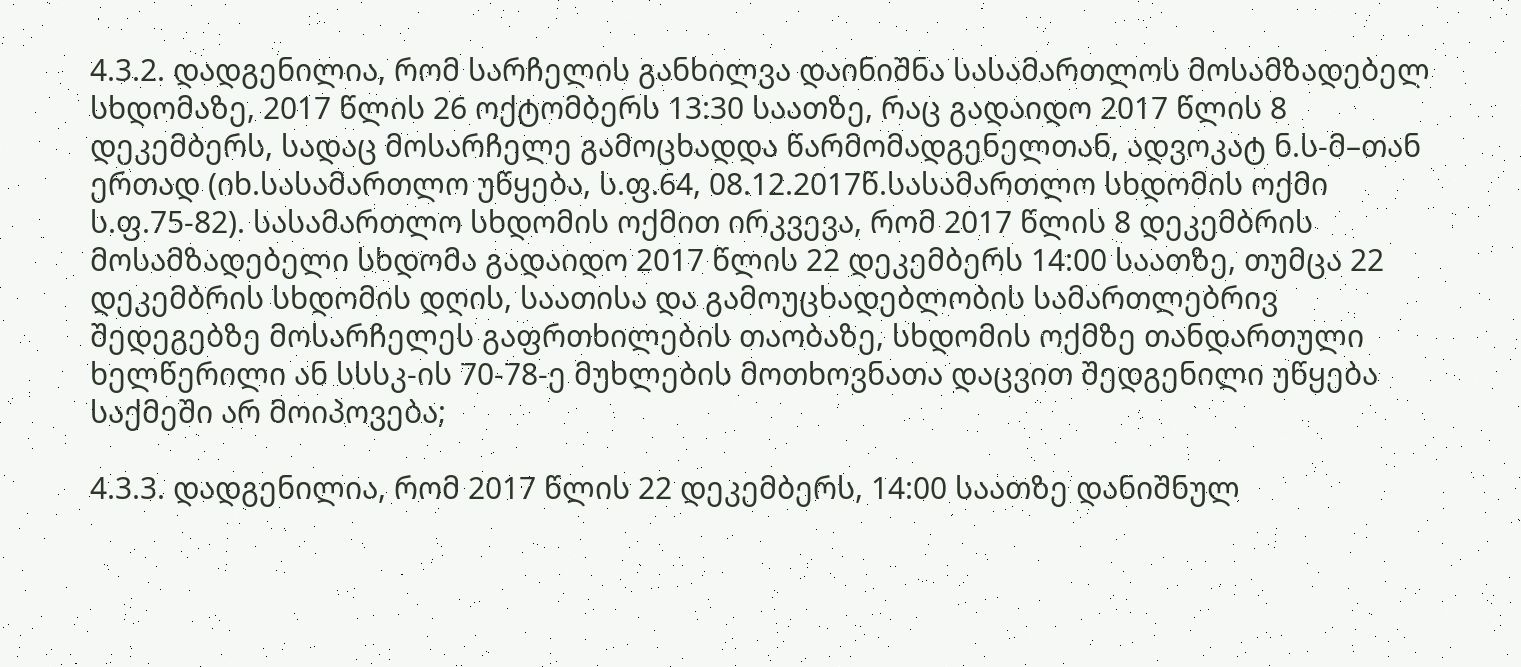4.3.2. დადგენილია, რომ სარჩელის განხილვა დაინიშნა სასამართლოს მოსამზადებელ სხდომაზე, 2017 წლის 26 ოქტომბერს 13:30 საათზე, რაც გადაიდო 2017 წლის 8 დეკემბერს, სადაც მოსარჩელე გამოცხადდა წარმომადგენელთან, ადვოკატ ნ.ს-მ–თან ერთად (იხ.სასამართლო უწყება, ს.ფ.64, 08.12.2017წ.სასამართლო სხდომის ოქმი ს.ფ.75-82). სასამართლო სხდომის ოქმით ირკვევა, რომ 2017 წლის 8 დეკემბრის მოსამზადებელი სხდომა გადაიდო 2017 წლის 22 დეკემბერს 14:00 საათზე, თუმცა 22 დეკემბრის სხდომის დღის, საათისა და გამოუცხადებლობის სამართლებრივ შედეგებზე მოსარჩელეს გაფრთხილების თაობაზე, სხდომის ოქმზე თანდართული ხელწერილი ან სსსკ-ის 70-78-ე მუხლების მოთხოვნათა დაცვით შედგენილი უწყება საქმეში არ მოიპოვება;

4.3.3. დადგენილია, რომ 2017 წლის 22 დეკემბერს, 14:00 საათზე დანიშნულ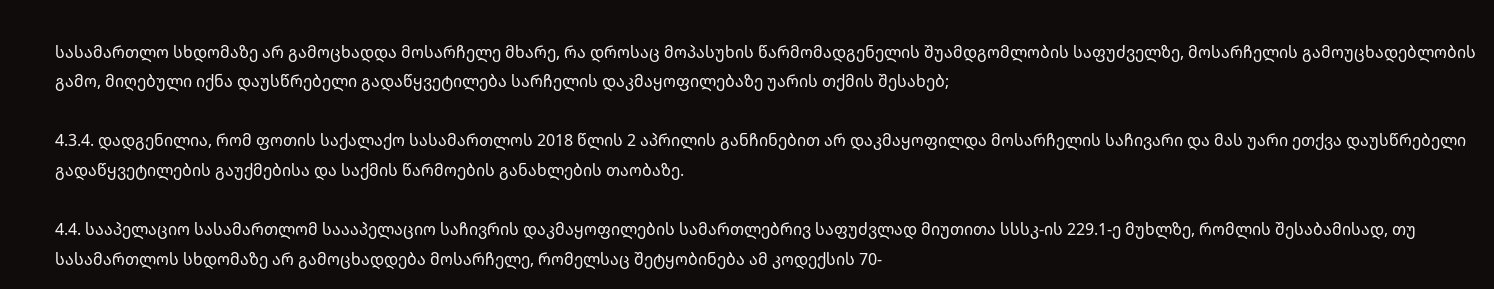სასამართლო სხდომაზე არ გამოცხადდა მოსარჩელე მხარე, რა დროსაც მოპასუხის წარმომადგენელის შუამდგომლობის საფუძველზე, მოსარჩელის გამოუცხადებლობის გამო, მიღებული იქნა დაუსწრებელი გადაწყვეტილება სარჩელის დაკმაყოფილებაზე უარის თქმის შესახებ;

4.3.4. დადგენილია, რომ ფოთის საქალაქო სასამართლოს 2018 წლის 2 აპრილის განჩინებით არ დაკმაყოფილდა მოსარჩელის საჩივარი და მას უარი ეთქვა დაუსწრებელი გადაწყვეტილების გაუქმებისა და საქმის წარმოების განახლების თაობაზე.

4.4. სააპელაციო სასამართლომ საააპელაციო საჩივრის დაკმაყოფილების სამართლებრივ საფუძვლად მიუთითა სსსკ-ის 229.1-ე მუხლზე, რომლის შესაბამისად, თუ სასამართლოს სხდომაზე არ გამოცხადდება მოსარჩელე, რომელსაც შეტყობინება ამ კოდექსის 70-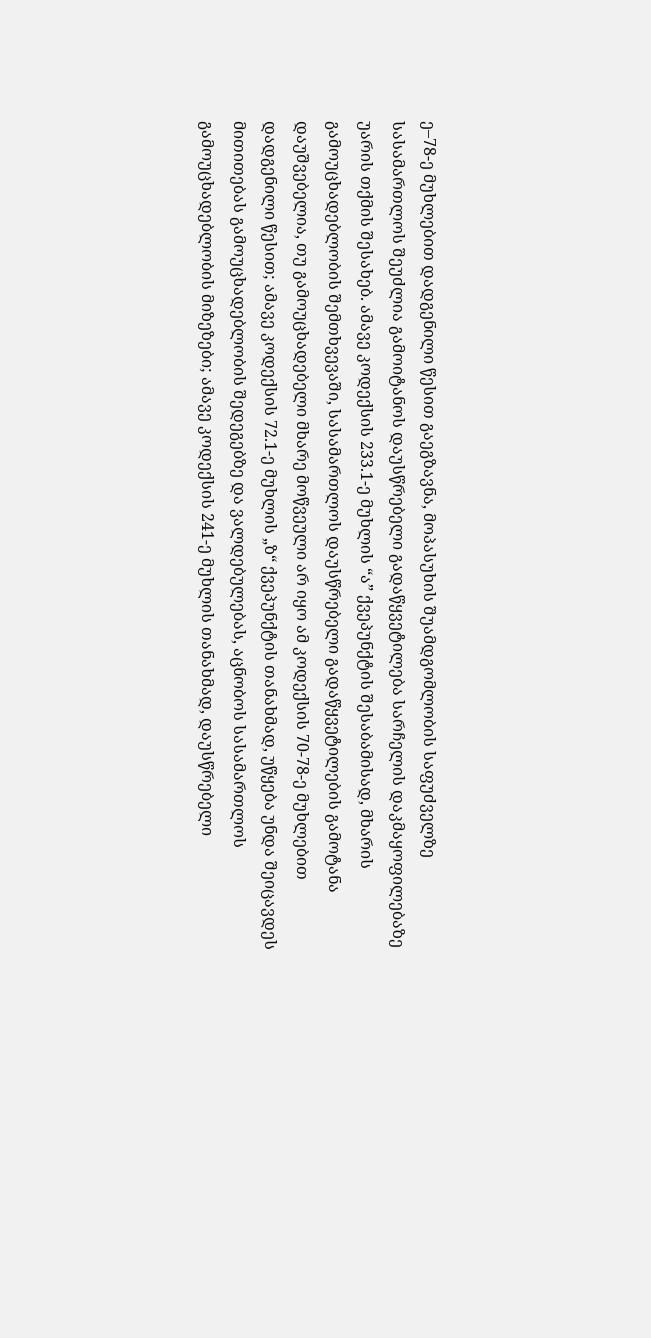ე–78-ე მუხლებით დადგენილი წესით გაეგზავნა, მოპასუხის შუამდგომლობის საფუძველზე სასამართლოს შეუძლია გამოიტანოს დაუსწრებელი გადაწყვეტილება სარჩელის დაკმაყოფილებაზე უარის თქმის შესახებ. ამავე კოდექსის 233.1-ე მუხლის “ა” ქვეპუნქტის შესაბამისად, მხარის გამოუცხადებლობის შემთხვევაში, სასამართლოს დაუსწრებელი გადაწყვეტილების გამოტანა დაუშვებელია, თუ გამოუცხადებელი მხარე მოწვეული არ იყო ამ კოდექსის 70-78-ე მუხლებით დადგენილი წესით; ამავე კოდექსის 72.1-ე მუხლის „ზ“ ქვეპუნქტის თანახმად, უწყება უნდა შეიცავდეს მითითებას გამოუცხადებლობის შედეგებზე და ვალდებულებას, აცნობოს სასამართლოს გამოუცხადებლობის მიზეზები; ამავე კოდექსის 241-ე მუხლის თანახმად, დაუსწრებელი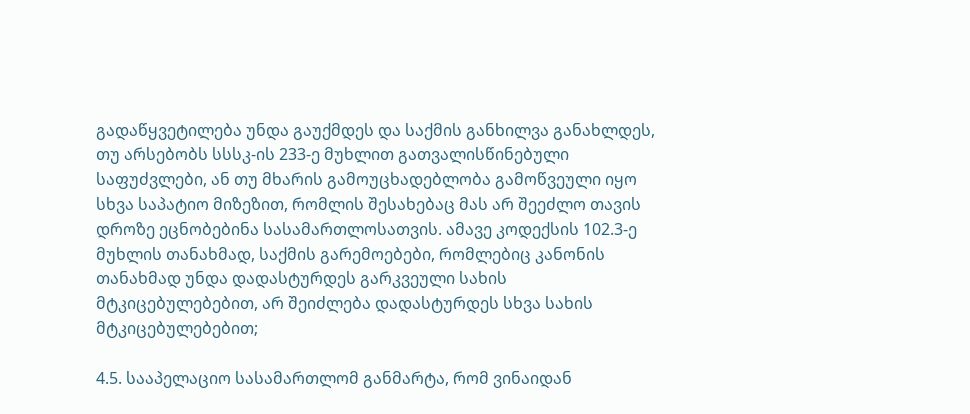გადაწყვეტილება უნდა გაუქმდეს და საქმის განხილვა განახლდეს, თუ არსებობს სსსკ-ის 233-ე მუხლით გათვალისწინებული საფუძვლები, ან თუ მხარის გამოუცხადებლობა გამოწვეული იყო სხვა საპატიო მიზეზით, რომლის შესახებაც მას არ შეეძლო თავის დროზე ეცნობებინა სასამართლოსათვის. ამავე კოდექსის 102.3-ე მუხლის თანახმად, საქმის გარემოებები, რომლებიც კანონის თანახმად უნდა დადასტურდეს გარკვეული სახის მტკიცებულებებით, არ შეიძლება დადასტურდეს სხვა სახის მტკიცებულებებით;

4.5. სააპელაციო სასამართლომ განმარტა, რომ ვინაიდან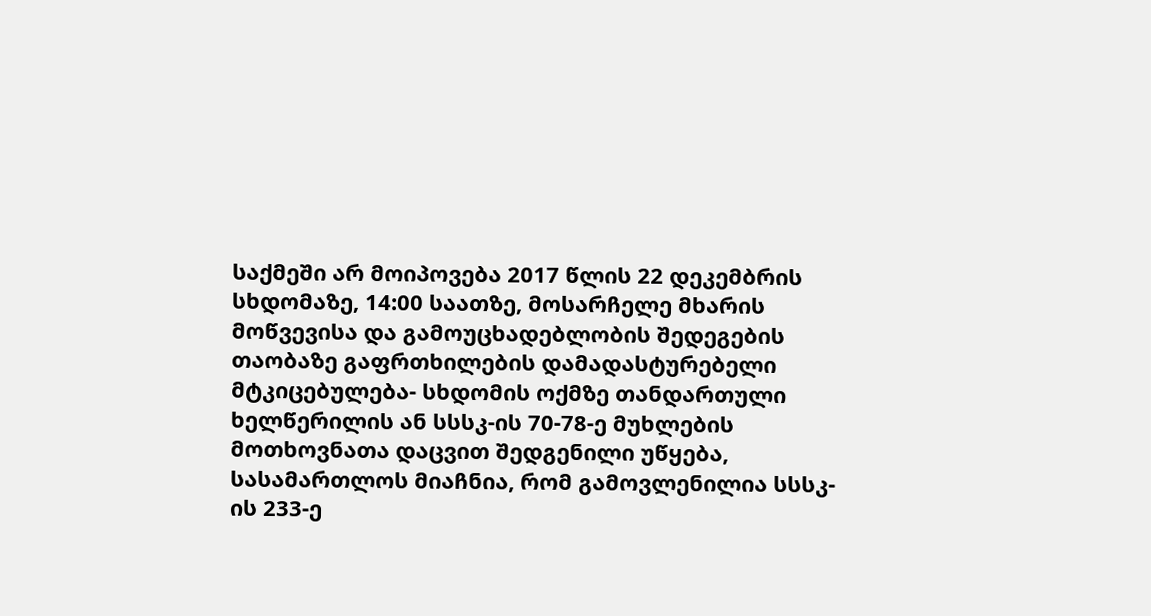საქმეში არ მოიპოვება 2017 წლის 22 დეკემბრის სხდომაზე, 14:00 საათზე, მოსარჩელე მხარის მოწვევისა და გამოუცხადებლობის შედეგების თაობაზე გაფრთხილების დამადასტურებელი მტკიცებულება- სხდომის ოქმზე თანდართული ხელწერილის ან სსსკ-ის 70-78-ე მუხლების მოთხოვნათა დაცვით შედგენილი უწყება, სასამართლოს მიაჩნია, რომ გამოვლენილია სსსკ-ის 233-ე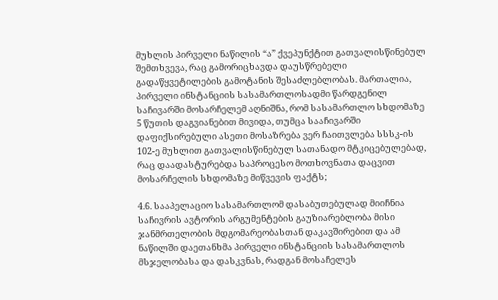მუხლის პირველი ნაწილის “ა” ქვეპუნქტით გათვალისწინებულ შემთხვევა, რაც გამორიცხავდა დაუსწრებელი გადაწყვეტილების გამოტანის შესაძლებლობას. მართალია, პირველი ინსტანციის სასამართლოსადმი წარდგენილ საჩივარში მოსარჩელემ აღნიშნა, რომ სასამართლო სხდომაზე 5 წუთის დაგვიანებით მივიდა, თუმცა სააჩივარში დაფიქსირებული ასეთი მოსაზრება ვერ ჩაითვლება სსსკ-ის 102-ე მუხლით გათვალისწინებულ სათანადო მტკიცებულებად, რაც დაადასტურებდა საპროცესო მოთხოვნათა დაცვით მოსარჩელის სხდომაზე მიწვევის ფაქტს;

4.6. სააპელაციო სასამართლომ დასაბუთებულად მიიჩნია საჩივრის ავტორის არგუმენტების გაუზიარებლობა მისი ჯანმრთელობის მდგომარეობასთან დაკავშირებით და ამ ნაწილში დაეთანხმა პირველი ინსტანციის სასამართლოს მსჯელობასა და დასკვნას, რადგან მოსაჩელეს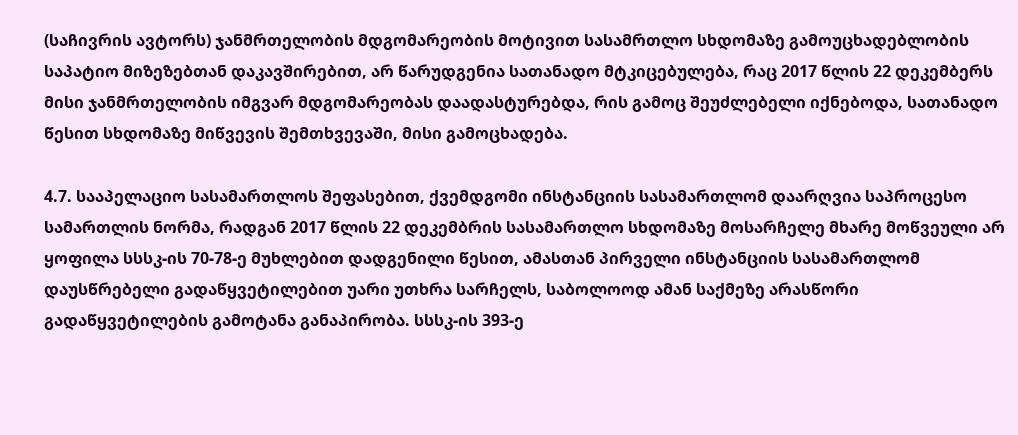(საჩივრის ავტორს) ჯანმრთელობის მდგომარეობის მოტივით სასამრთლო სხდომაზე გამოუცხადებლობის საპატიო მიზეზებთან დაკავშირებით, არ წარუდგენია სათანადო მტკიცებულება, რაც 2017 წლის 22 დეკემბერს მისი ჯანმრთელობის იმგვარ მდგომარეობას დაადასტურებდა, რის გამოც შეუძლებელი იქნებოდა, სათანადო წესით სხდომაზე მიწვევის შემთხვევაში, მისი გამოცხადება.

4.7. სააპელაციო სასამართლოს შეფასებით, ქვემდგომი ინსტანციის სასამართლომ დაარღვია საპროცესო სამართლის ნორმა, რადგან 2017 წლის 22 დეკემბრის სასამართლო სხდომაზე მოსარჩელე მხარე მოწვეული არ ყოფილა სსსკ-ის 70-78-ე მუხლებით დადგენილი წესით, ამასთან პირველი ინსტანციის სასამართლომ დაუსწრებელი გადაწყვეტილებით უარი უთხრა სარჩელს, საბოლოოდ ამან საქმეზე არასწორი გადაწყვეტილების გამოტანა განაპირობა. სსსკ-ის 393-ე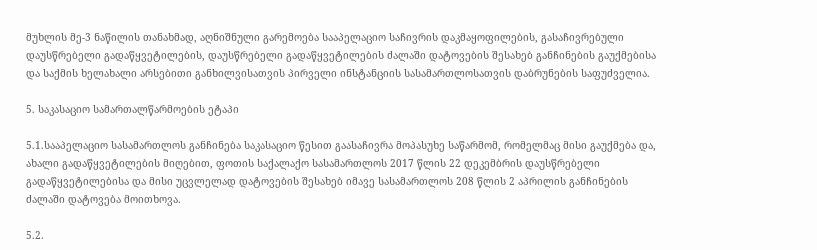მუხლის მე-3 ნაწილის თანახმად, აღნიშნული გარემოება სააპელაციო საჩივრის დაკმაყოფილების, გასაჩივრებული დაუსწრებელი გადაწყვეტილების, დაუსწრებელი გადაწყვეტილების ძალაში დატოვების შესახებ განჩინების გაუქმებისა და საქმის ხელახალი არსებითი განხილვისათვის პირველი ინსტანციის სასამართლოსათვის დაბრუნების საფუძველია.

5. საკასაციო სამართალწარმოების ეტაპი

5.1.სააპელაციო სასამართლოს განჩინება საკასაციო წესით გაასაჩივრა მოპასუხე საწარმომ, რომელმაც მისი გაუქმება და, ახალი გადაწყვეტილების მიღებით, ფოთის საქალაქო სასამართლოს 2017 წლის 22 დეკემბრის დაუსწრებელი გადაწყვეტილებისა და მისი უცვლელად დატოვების შესახებ იმავე სასამართლოს 208 წლის 2 აპრილის განჩინების ძალაში დატოვება მოითხოვა.

5.2.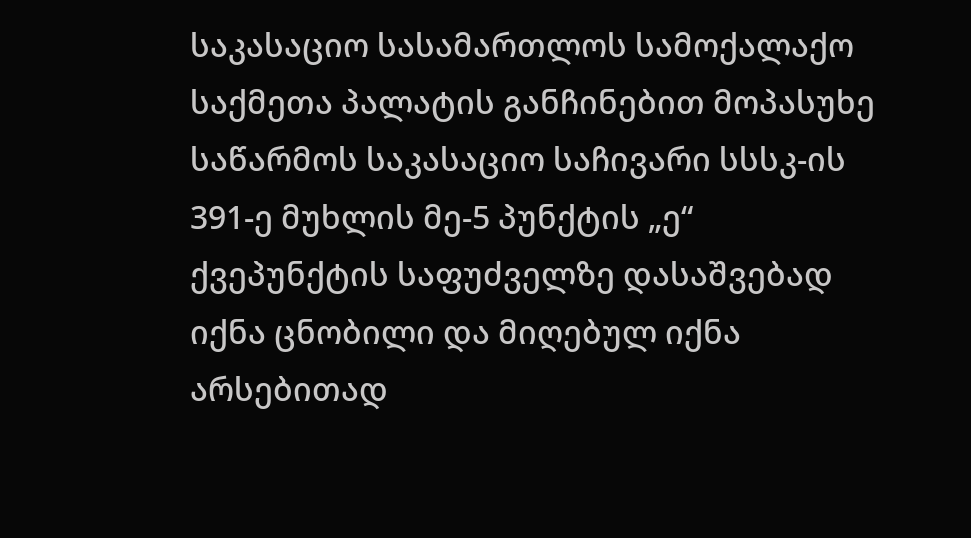საკასაციო სასამართლოს სამოქალაქო საქმეთა პალატის განჩინებით მოპასუხე საწარმოს საკასაციო საჩივარი სსსკ-ის 391-ე მუხლის მე-5 პუნქტის „ე“ ქვეპუნქტის საფუძველზე დასაშვებად იქნა ცნობილი და მიღებულ იქნა არსებითად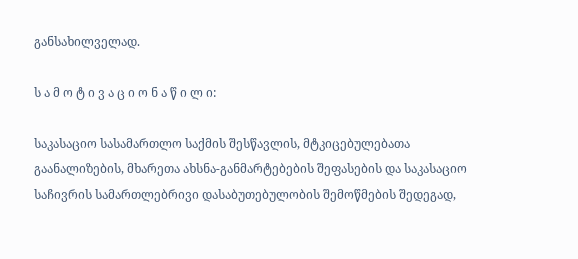განსახილველად.

ს ა მ ო ტ ი ვ ა ც ი ო ნ ა წ ი ლ ი:

საკასაციო სასამართლო საქმის შესწავლის, მტკიცებულებათა გაანალიზების, მხარეთა ახსნა-განმარტებების შეფასების და საკასაციო საჩივრის სამართლებრივი დასაბუთებულობის შემოწმების შედეგად,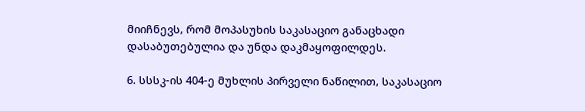მიიჩნევს, რომ მოპასუხის საკასაციო განაცხადი დასაბუთებულია და უნდა დაკმაყოფილდეს.

6. სსსკ-ის 404-ე მუხლის პირველი ნაწილით, საკასაციო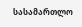სასამართლო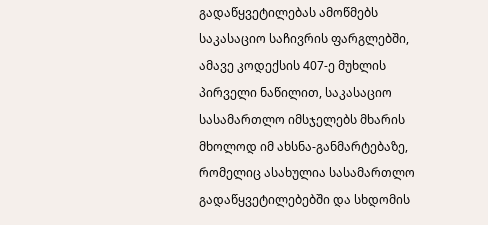გადაწყვეტილებას ამოწმებს საკასაციო საჩივრის ფარგლებში, ამავე კოდექსის 407-ე მუხლის პირველი ნაწილით, საკასაციო სასამართლო იმსჯელებს მხარის მხოლოდ იმ ახსნა-განმარტებაზე, რომელიც ასახულია სასამართლო გადაწყვეტილებებში და სხდომის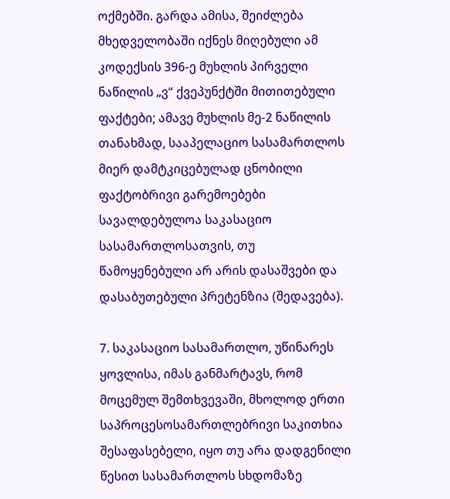ოქმებში. გარდა ამისა, შეიძლება მხედველობაში იქნეს მიღებული ამ კოდექსის 396-ე მუხლის პირველი ნაწილის „ვ“ ქვეპუნქტში მითითებული ფაქტები; ამავე მუხლის მე-2 ნაწილის თანახმად, სააპელაციო სასამართლოს მიერ დამტკიცებულად ცნობილი ფაქტობრივი გარემოებები სავალდებულოა საკასაციო სასამართლოსათვის, თუ წამოყენებული არ არის დასაშვები და დასაბუთებული პრეტენზია (შედავება).

7. საკასაციო სასამართლო, უწინარეს ყოვლისა, იმას განმარტავს, რომ მოცემულ შემთხვევაში, მხოლოდ ერთი საპროცესოსამართლებრივი საკითხია შესაფასებელი, იყო თუ არა დადგენილი წესით სასამართლოს სხდომაზე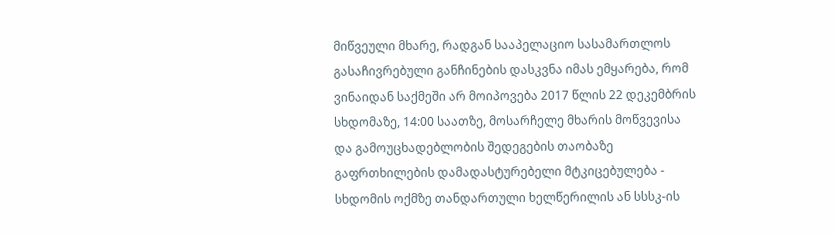მიწვეული მხარე, რადგან სააპელაციო სასამართლოს გასაჩივრებული განჩინების დასკვნა იმას ემყარება, რომ ვინაიდან საქმეში არ მოიპოვება 2017 წლის 22 დეკემბრის სხდომაზე, 14:00 საათზე, მოსარჩელე მხარის მოწვევისა და გამოუცხადებლობის შედეგების თაობაზე გაფრთხილების დამადასტურებელი მტკიცებულება - სხდომის ოქმზე თანდართული ხელწერილის ან სსსკ-ის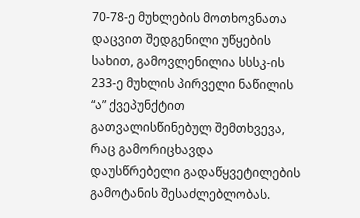70-78-ე მუხლების მოთხოვნათა დაცვით შედგენილი უწყების სახით, გამოვლენილია სსსკ-ის 233-ე მუხლის პირველი ნაწილის “ა” ქვეპუნქტით გათვალისწინებულ შემთხვევა, რაც გამორიცხავდა დაუსწრებელი გადაწყვეტილების გამოტანის შესაძლებლობას.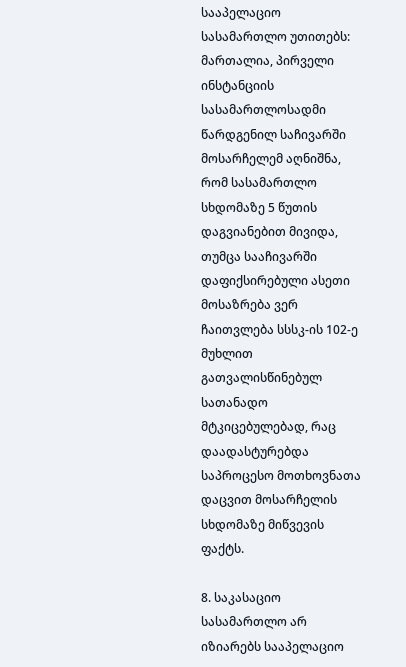სააპელაციო სასამართლო უთითებს: მართალია, პირველი ინსტანციის სასამართლოსადმი წარდგენილ საჩივარში მოსარჩელემ აღნიშნა, რომ სასამართლო სხდომაზე 5 წუთის დაგვიანებით მივიდა, თუმცა სააჩივარში დაფიქსირებული ასეთი მოსაზრება ვერ ჩაითვლება სსსკ-ის 102-ე მუხლით გათვალისწინებულ სათანადო მტკიცებულებად, რაც დაადასტურებდა საპროცესო მოთხოვნათა დაცვით მოსარჩელის სხდომაზე მიწვევის ფაქტს.

8. საკასაციო სასამართლო არ იზიარებს სააპელაციო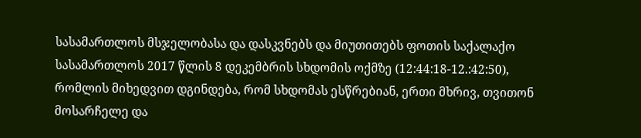სასამართლოს მსჯელობასა და დასკვნებს და მიუთითებს ფოთის საქალაქო სასამართლოს 2017 წლის 8 დეკემბრის სხდომის ოქმზე (12:44:18-12.:42:50), რომლის მიხედვით დგინდება, რომ სხდომას ესწრებიან, ერთი მხრივ, თვითონ მოსარჩელე და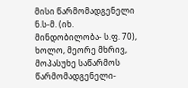მისი წარმომადგენელი ნ.ს-მ. (იხ. მინდობილობა- ს.ფ. 70), ხოლო, მეორე მხრივ, მოპასუხე საწარმოს წარმომადგენელი-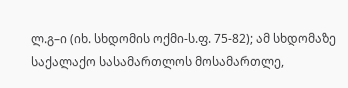ლ.გ–ი (იხ. სხდომის ოქმი-ს.ფ. 75-82); ამ სხდომაზე საქალაქო სასამართლოს მოსამართლე,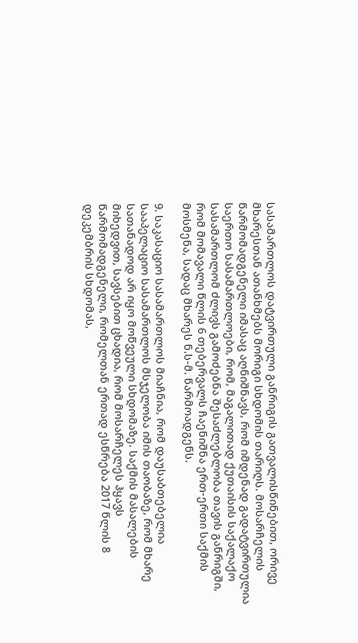სასამართლოს დატვირთული განრიგის გათვალისწინებით, ორივე მხარესთან ათანხმებს მორიგი სხდომის თარიღს. მოსარჩელის წარმომადგენელი იმასაც აღნიშნავს, რომ იმდენად გადატვირთულია საერთო სასამართლოები, რომ, მაგალითად ქუთაისის საქალაქო სასამართლომ ძლივს გამოძებნა შესაძლებლობა თავის განრიგში, რომ მომავალი წლის 6 თებერვალს ჩაენიშნა ერთ-ერთი საქმის მოსმენა, სადაც მხარეს ნ.ს-მ. წარმოადგენს.

9. საკასაციო სასამართლოს მიაჩნია, რომ დაუსაბთებელია სააპელაციო სასამართლოს მსჯელობა იმის თაობაზე, რომ მხარე სათანადოდ არ იყო მოწვეული სხდომაზე. საქმის მასალების მიხედვით, სავსებით ცხადია, რომ მოსარჩელეს ჰყავს წარმომადგენელი, რომელთან ერთად ესწრება 2017 წლის 8 დეკემბრის სხდომას,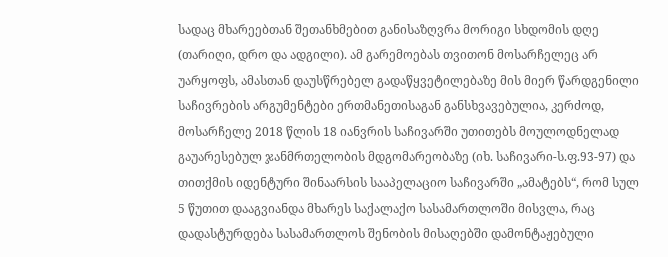სადაც მხარეებთან შეთანხმებით განისაზღვრა მორიგი სხდომის დღე (თარიღი, დრო და ადგილი). ამ გარემოებას თვითონ მოსარჩელეც არ უარყოფს, ამასთან დაუსწრებელ გადაწყვეტილებაზე მის მიერ წარდგენილი საჩივრების არგუმენტები ერთმანეთისაგან განსხვავებულია, კერძოდ, მოსარჩელე 2018 წლის 18 იანვრის საჩივარში უთითებს მოულოდნელად გაუარესებულ ჯანმრთელობის მდგომარეობაზე (იხ. საჩივარი-ს.ფ.93-97) და თითქმის იდენტური შინაარსის სააპელაციო საჩივარში „ამატებს“, რომ სულ 5 წუთით დააგვიანდა მხარეს საქალაქო სასამართლოში მისვლა, რაც დადასტურდება სასამართლოს შენობის მისაღებში დამონტაჟებული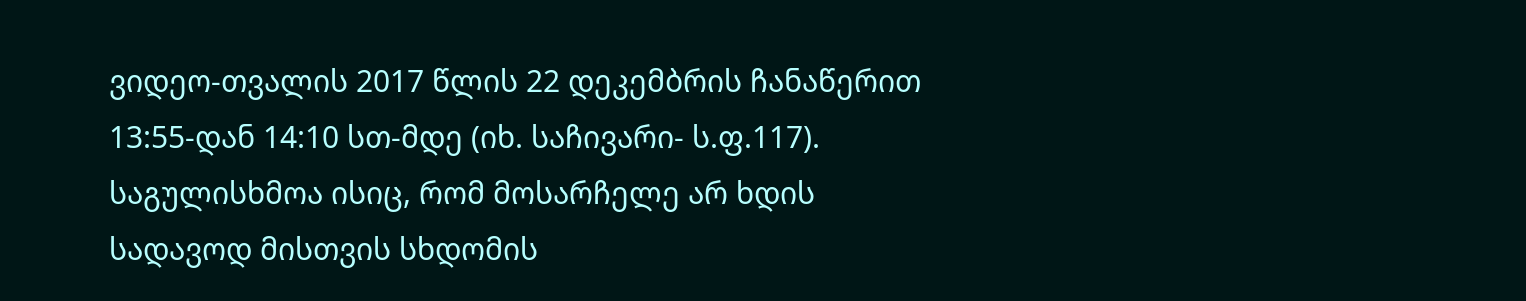ვიდეო-თვალის 2017 წლის 22 დეკემბრის ჩანაწერით 13:55-დან 14:10 სთ-მდე (იხ. საჩივარი- ს.ფ.117). საგულისხმოა ისიც, რომ მოსარჩელე არ ხდის სადავოდ მისთვის სხდომის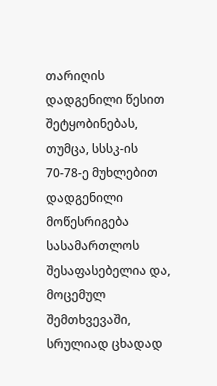თარიღის დადგენილი წესით შეტყობინებას, თუმცა, სსსკ-ის 70-78-ე მუხლებით დადგენილი მოწესრიგება სასამართლოს შესაფასებელია და, მოცემულ შემთხვევაში, სრულიად ცხადად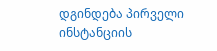დგინდება პირველი ინსტანციის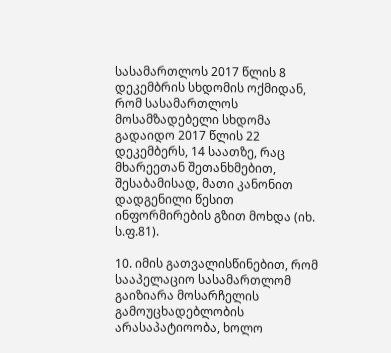სასამართლოს 2017 წლის 8 დეკემბრის სხდომის ოქმიდან, რომ სასამართლოს მოსამზადებელი სხდომა გადაიდო 2017 წლის 22 დეკემბერს, 14 საათზე, რაც მხარეეთან შეთანხმებით, შესაბამისად, მათი კანონით დადგენილი წესით ინფორმირების გზით მოხდა (იხ. ს.ფ.81).

10. იმის გათვალისწინებით, რომ სააპელაციო სასამართლომ გაიზიარა მოსარჩელის გამოუცხადებლობის არასაპატიოობა, ხოლო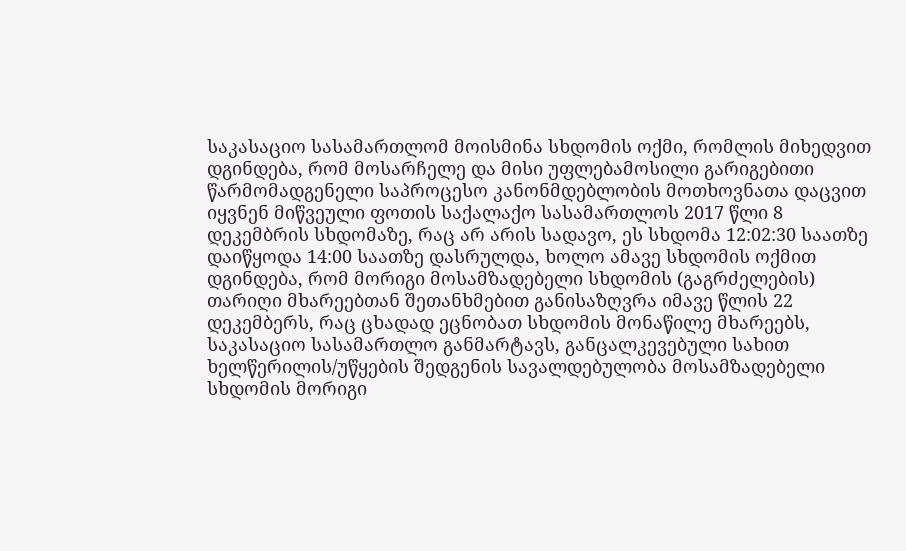საკასაციო სასამართლომ მოისმინა სხდომის ოქმი, რომლის მიხედვით დგინდება, რომ მოსარჩელე და მისი უფლებამოსილი გარიგებითი წარმომადგენელი საპროცესო კანონმდებლობის მოთხოვნათა დაცვით იყვნენ მიწვეული ფოთის საქალაქო სასამართლოს 2017 წლი 8 დეკემბრის სხდომაზე, რაც არ არის სადავო, ეს სხდომა 12:02:30 საათზე დაიწყოდა 14:00 საათზე დასრულდა, ხოლო ამავე სხდომის ოქმით დგინდება, რომ მორიგი მოსამზადებელი სხდომის (გაგრძელების) თარიღი მხარეებთან შეთანხმებით განისაზღვრა იმავე წლის 22 დეკემბერს, რაც ცხადად ეცნობათ სხდომის მონაწილე მხარეებს, საკასაციო სასამართლო განმარტავს, განცალკევებული სახით ხელწერილის/უწყების შედგენის სავალდებულობა მოსამზადებელი სხდომის მორიგი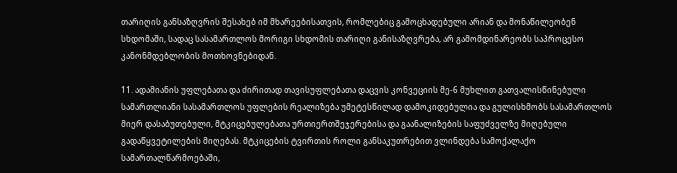თარიღის განსაზღვრის შესახებ იმ მხარეებისათვის, რომლებიც გამოცხადებული არიან და მონაწილეობენ სხდომაში, სადაც სასამართლოს მორიგი სხდომის თარიღი განისაზღვრება, არ გამომდინარეობს საპროცესო კანონმდებლობის მოთხოვნებიდან.

11. ადამიანის უფლებათა და ძირითად თავისუფლებათა დაცვის კონვეციის მე-6 მუხლით გათვალისწინებული სამართლიანი სასამართლოს უფლების რეალიზება უმეტესწილად დამოკიდებულია და გულისხმობს სასამართლოს მიერ დასაბუთებული, მტკიცებულებათა ურთიერთშეჯერებისა და გაანალიზების საფუძველზე მიღებული გადაწყვეტილების მიღებას. მტკიცების ტვირთის როლი განსაკუთრებით ვლინდება სამოქალაქო სამართალწარმოებაში,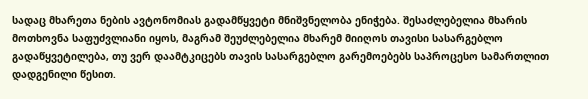სადაც მხარეთა ნების ავტონომიას გადამწყვეტი მნიშვნელობა ენიჭება. შესაძლებელია მხარის მოთხოვნა საფუძვლიანი იყოს, მაგრამ შეუძლებელია მხარემ მიიღოს თავისი სასარგებლო გადაწყვეტილება, თუ ვერ დაამტკიცებს თავის სასარგებლო გარემოებებს საპროცესო სამართლით დადგენილი წესით.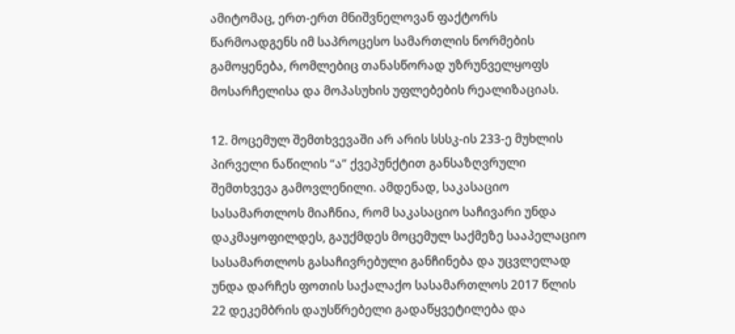ამიტომაც, ერთ-ერთ მნიშვნელოვან ფაქტორს წარმოადგენს იმ საპროცესო სამართლის ნორმების გამოყენება, რომლებიც თანასწორად უზრუნველყოფს მოსარჩელისა და მოპასუხის უფლებების რეალიზაციას.

12. მოცემულ შემთხვევაში არ არის სსსკ-ის 233-ე მუხლის პირველი ნაწილის “ა” ქვეპუნქტით განსაზღვრული შემთხვევა გამოვლენილი. ამდენად, საკასაციო სასამართლოს მიაჩნია, რომ საკასაციო საჩივარი უნდა დაკმაყოფილდეს, გაუქმდეს მოცემულ საქმეზე სააპელაციო სასამართლოს გასაჩივრებული განჩინება და უცვლელად უნდა დარჩეს ფოთის საქალაქო სასამართლოს 2017 წლის 22 დეკემბრის დაუსწრებელი გადაწყვეტილება და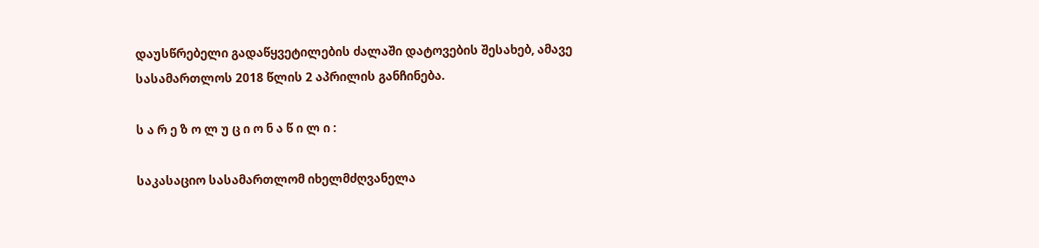დაუსწრებელი გადაწყვეტილების ძალაში დატოვების შესახებ, ამავე სასამართლოს 2018 წლის 2 აპრილის განჩინება.

ს ა რ ე ზ ო ლ უ ც ი ო ნ ა წ ი ლ ი :

საკასაციო სასამართლომ იხელმძღვანელა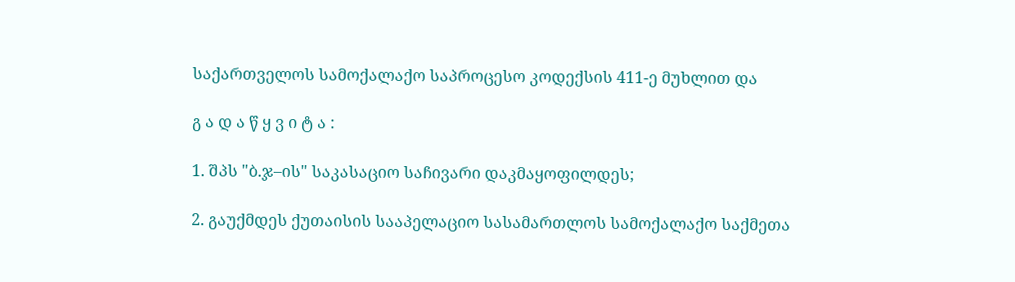საქართველოს სამოქალაქო საპროცესო კოდექსის 411-ე მუხლით და

გ ა დ ა წ ყ ვ ი ტ ა :

1. შპს "ბ.ჯ–ის" საკასაციო საჩივარი დაკმაყოფილდეს;

2. გაუქმდეს ქუთაისის სააპელაციო სასამართლოს სამოქალაქო საქმეთა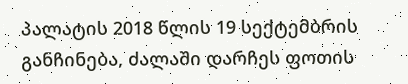პალატის 2018 წლის 19 სექტემბრის განჩინება, ძალაში დარჩეს ფოთის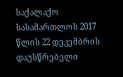საქალაქო სასამართლოს 2017 წლის 22 დეკემბრის დაუსწრებელი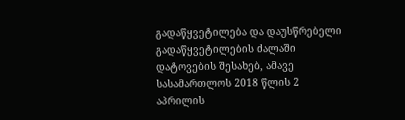გადაწყვეტილება და დაუსწრებელი გადაწყვეტილების ძალაში დატოვების შესახებ, ამავე სასამართლოს 2018 წლის 2 აპრილის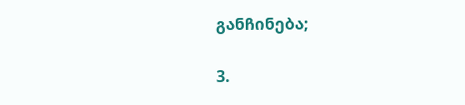განჩინება;

3.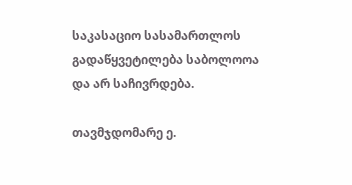საკასაციო სასამართლოს გადაწყვეტილება საბოლოოა და არ საჩივრდება.

თავმჯდომარე ე.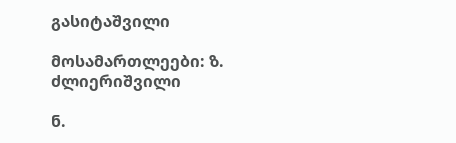გასიტაშვილი

მოსამართლეები: ზ. ძლიერიშვილი

ნ.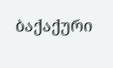ბაქაქური